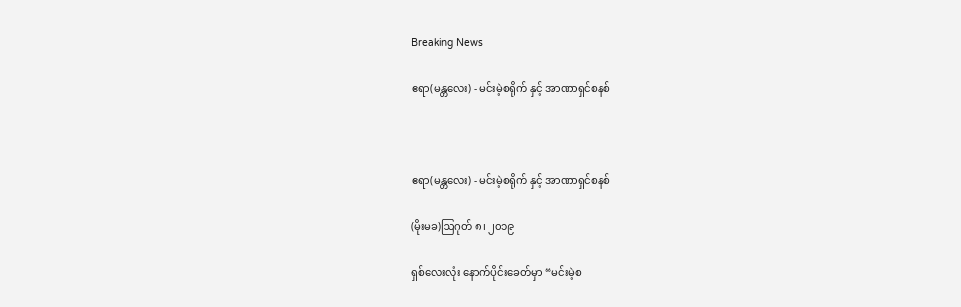Breaking News

ဧရာ(မန္တလေး) - မင်းမဲ့စရိုက် နှင့် အာဏာရှင်စနစ်



ဧရာ(မန္တလေး) - မင်းမဲ့စရိုက် နှင့် အာဏာရှင်စနစ်

(မိုးမခ)ဩဂုတ် ၈၊ ၂၀၁၉

ရှစ်လေးလုံး နောက်ပိုင်းခေတ်မှာ “မင်းမဲ့စ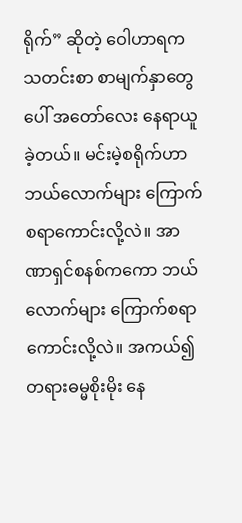ရိုက်” ဆိုတဲ့ ဝေါဟာရက သတင်းစာ စာမျက်နှာတွေပေါ် အတော်လေး နေရာယူခဲ့တယ်။ မင်းမဲ့စရိုက်ဟာ ဘယ်လောက်များ ကြောက်စရာကောင်းလို့လဲ။ အာဏာရှင်စနစ်ကကော ဘယ်လောက်များ ကြောက်စရာကောင်းလို့လဲ။ အကယ်၍ တရားဓမ္မစိုးမိုး နေ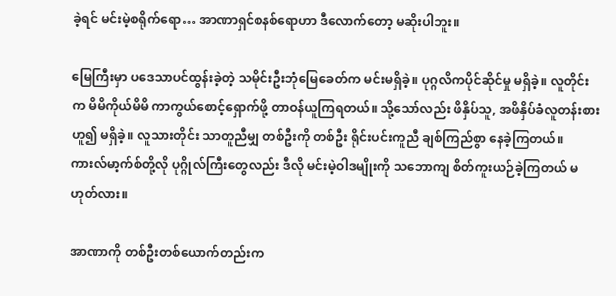ခဲ့ရင် မင်းမဲ့စရိုက်ရော… အာဏာရှင်စနစ်ရောဟာ ဒီလောက်တော့ မဆိုးပါဘူး။

မြေကြီးမှာ ပဒေသာပင်ထွန်းခဲ့တဲ့ သမိုင်းဦးဘုံမြေခေတ်က မင်းမရှိခဲ့။ ပုဂ္ဂလိကပိုင်ဆိုင်မှု မရှိခဲ့။ လူတိုင်းက မိမိကိုယ်မိမိ ကာကွယ်စောင့်ရှောက်ဖို့ တာဝန်ယူကြရတယ်။ သို့သော်လည်း ဖိနှိပ်သူ, အဖိနှိပ်ခံလူတန်းစား ဟူ၍ မရှိခဲ့။ လူသားတိုင်း သာတူညီမျှ တစ်ဦးကို တစ်ဦး ရိုင်းပင်းကူညီ ချစ်ကြည်စွာ နေခဲ့ကြတယ်။ ကားလ်မာ့က်စ်တို့လို ပုဂ္ဂိုလ်ကြီးတွေလည်း ဒီလို မင်းမဲ့ဝါဒမျိုးကို သဘောကျ စိတ်ကူးယဉ်ခဲ့ကြတယ် မဟုတ်လား။

အာဏာကို တစ်ဦးတစ်ယောက်တည်းက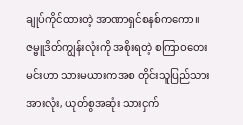ချုပ်ကိုင်ထားတဲ့ အာဏာရှင်စနစ်ကကော။ ဇမ္ဗူဒိတ်ကျွန်းလုံးကို အစိုးရတဲ့ စကြာဝတေးမင်းဟာ သားမယားကအစ တိုင်းသူပြည်သားအားလုံး, ယုတ်စွအဆုံး သားငှက်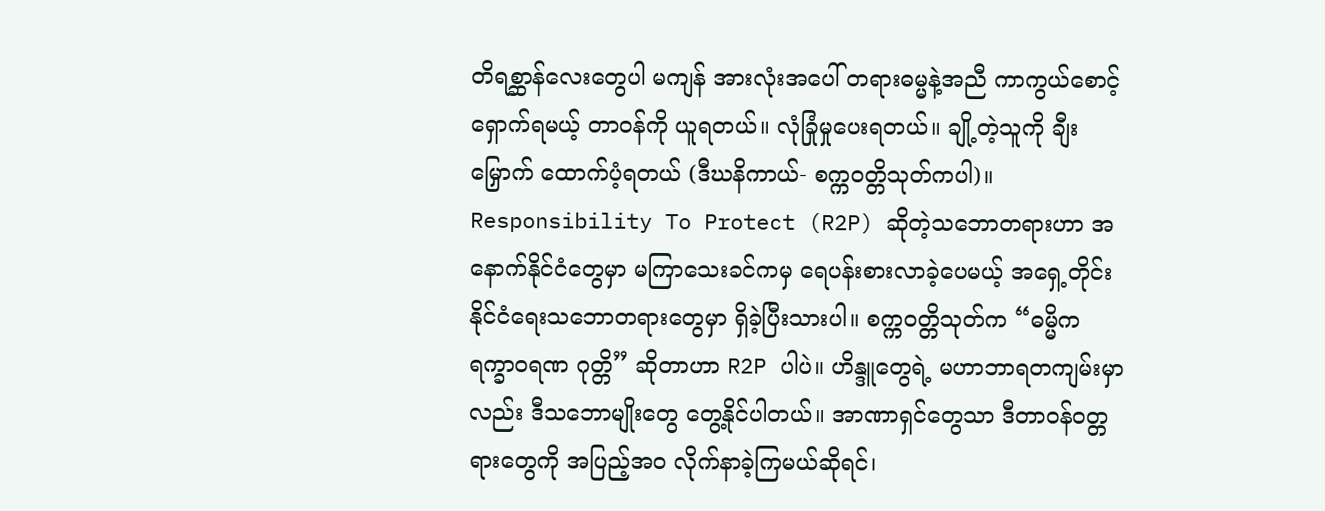တိရစ္ဆာန်လေးတွေပါ မကျန် အားလုံးအပေါ် တရားဓမ္မနဲ့အညီ ကာကွယ်စောင့်ရှောက်ရမယ့် တာဝန်ကို ယူရတယ်။ လုံခြုံမှုပေးရတယ်။ ချို့တဲ့သူကို ချီးမြှောက် ထောက်ပံ့ရတယ် (ဒီဃနိကာယ်- စက္ကဝတ္တိသုတ်ကပါ)။ Responsibility To Protect (R2P) ဆိုတဲ့သဘောတရားဟာ အနောက်နိုင်ငံတွေမှာ မကြာသေးခင်ကမှ ရေပန်းစားလာခဲ့ပေမယ့် အရှေ့တိုင်း နိုင်ငံရေးသဘောတရားတွေမှာ ရှိခဲ့ပြီးသားပါ။ စက္ကဝတ္တိသုတ်က “ဓမ္မိက ရက္ခာဝရဏ ဂုတ္တိ” ဆိုတာဟာ R2P ပါပဲ။ ဟိန္ဒူတွေရဲ့ မဟာဘာရတကျမ်းမှာလည်း ဒီသဘောမျိုးတွေ တွေ့နိုင်ပါတယ်။ အာဏာရှင်တွေသာ ဒီတာဝန်ဝတ္တရားတွေကို အပြည့်အဝ လိုက်နာခဲ့ကြမယ်ဆိုရင်၊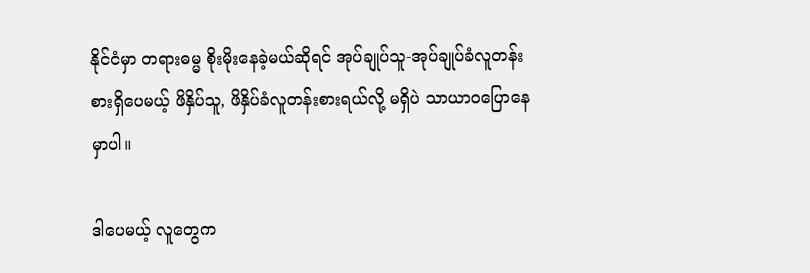နိုင်ငံမှာ တရားဓမ္မ စိုးမိုးနေခဲ့မယ်ဆိုရင် အုပ်ချုပ်သူ-အုပ်ချုပ်ခံလူတန်းစားရှိပေမယ့် ဖိနှိပ်သူ, ဖိနှိပ်ခံလူတန်းစားရယ်လို့ မရှိပဲ သာယာဝပြောနေမှာပါ။

ဒါပေမယ့် လူတွေက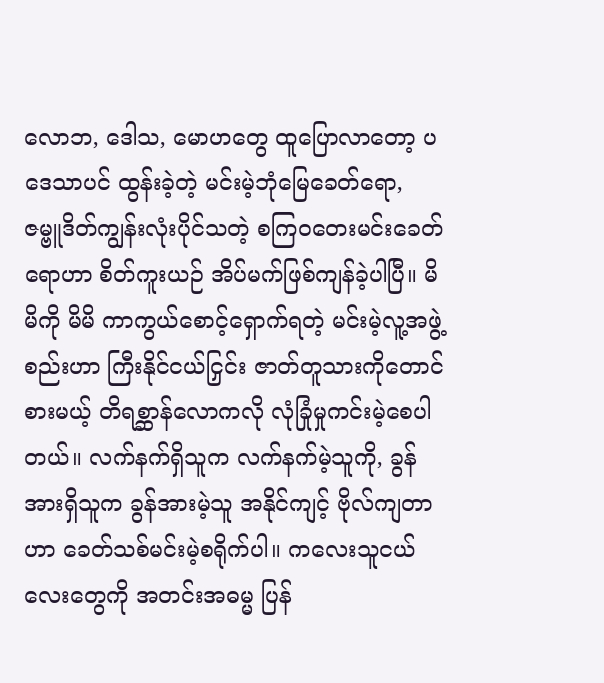လောဘ, ဒေါသ, မောဟတွေ ထူပြောလာတော့ ပဒေသာပင် ထွန်းခဲ့တဲ့ မင်းမဲ့ဘုံမြေခေတ်ရော, ဇမ္ဗူဒိတ်ကျွန်းလုံးပိုင်သတဲ့ စကြဝတေးမင်းခေတ်ရောဟာ စိတ်ကူးယဉ် အိပ်မက်ဖြစ်ကျန်ခဲ့ပါပြီ။ မိမိကို မိမိ ကာကွယ်စောင့်ရှောက်ရတဲ့ မင်းမဲ့လူ့အဖွဲ့စည်းဟာ ကြီးနိုင်ငယ်ငြှင်း ဇာတ်တူသားကိုတောင် စားမယ့် တိရစ္ဆာန်လောကလို လုံခြုံမှုကင်းမဲ့စေပါတယ်။ လက်နက်ရှိသူက လက်နက်မဲ့သူကို, ခွန်အားရှိသူက ခွန်အားမဲ့သူ အနိုင်ကျင့် ဗိုလ်ကျတာဟာ ခေတ်သစ်မင်းမဲ့စရိုက်ပါ။ ကလေးသူငယ်လေးတွေကို အတင်းအဓမ္မ ပြန်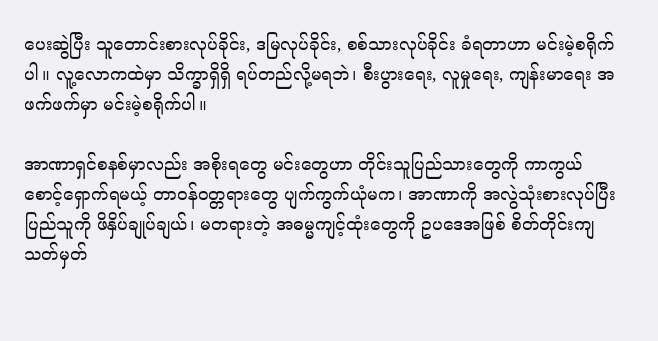ပေးဆွဲပြီး သူတောင်းစားလုပ်ခိုင်း, ဒမြလုပ်ခိုင်း, စစ်သားလုပ်ခိုင်း ခံရတာဟာ မင်းမဲ့စရိုက်ပါ။ လူ့လောကထဲမှာ သိက္ခာရှိရှိ ရပ်တည်လို့မရဘဲ၊ စီးပွားရေး, လူမှုရေး, ကျန်းမာရေး အဖက်ဖက်မှာ မင်းမဲ့စရိုက်ပါ။

အာဏာရှင်စနစ်မှာလည်း အစိုးရတွေ မင်းတွေဟာ တိုင်းသူပြည်သားတွေကို ကာကွယ် စောင့်ရှောက်ရမယ့် တာဝန်ဝတ္တရားတွေ ပျက်ကွက်ယုံမက၊ အာဏာကို အလွဲသုံးစားလုပ်ပြီး ပြည်သူကို ဖိနှိပ်ချုပ်ချယ်၊ မတရားတဲ့ အဓမ္မကျင့်ထုံးတွေကို ဥပဒေအဖြစ် စိတ်တိုင်းကျ သတ်မှတ်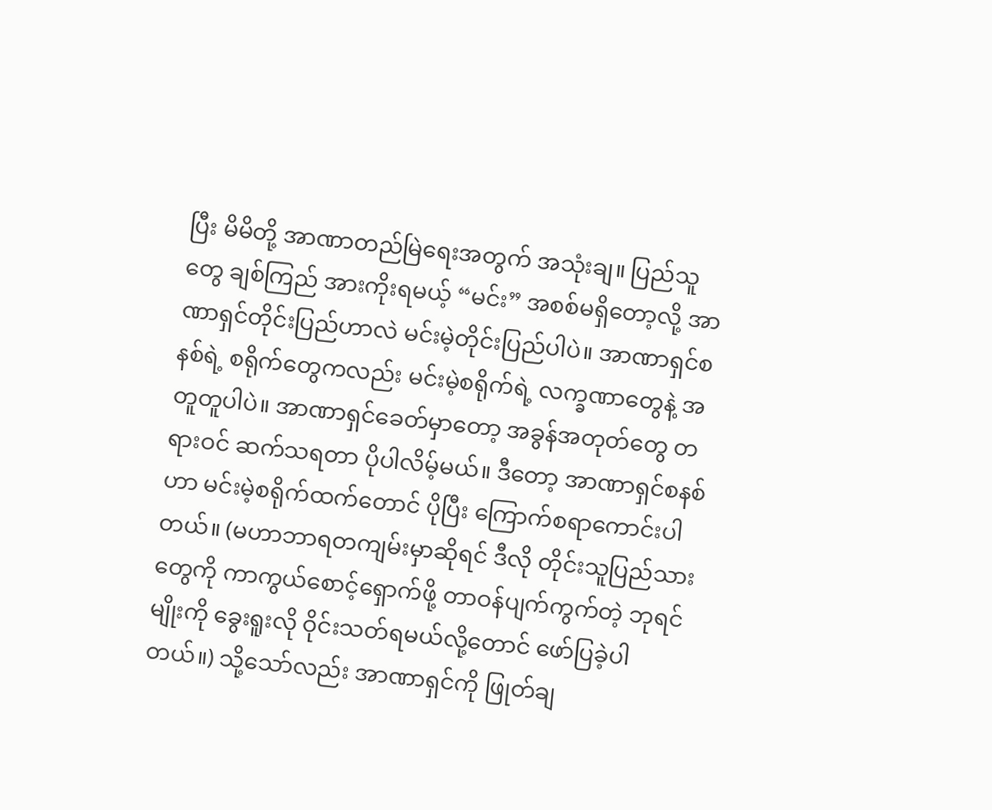ပြီး မိမိတို့ အာဏာတည်မြဲရေးအတွက် အသုံးချ။ ပြည်သူတွေ ချစ်ကြည် အားကိုးရမယ့် “မင်း” အစစ်မရှိတော့လို့ အာဏာရှင်တိုင်းပြည်ဟာလဲ မင်းမဲ့တိုင်းပြည်ပါပဲ။ အာဏာရှင်စနစ်ရဲ့ စရိုက်တွေကလည်း မင်းမဲ့စရိုက်ရဲ့ လက္ခဏာတွေနဲ့ အတူတူပါပဲ။ အာဏာရှင်ခေတ်မှာတော့ အခွန်အတုတ်တွေ တရားဝင် ဆက်သရတာ ပိုပါလိမ့်မယ်။ ဒီတော့ အာဏာရှင်စနစ်ဟာ မင်းမဲ့စရိုက်ထက်တောင် ပိုပြီး ကြောက်စရာကောင်းပါတယ်။ (မဟာဘာရတကျမ်းမှာဆိုရင် ဒီလို တိုင်းသူပြည်သားတွေကို ကာကွယ်စောင့်ရှောက်ဖို့ တာဝန်ပျက်ကွက်တဲ့ ဘုရင်မျိုးကို ခွေးရူးလို ဝိုင်းသတ်ရမယ်လို့တောင် ဖော်ပြခဲ့ပါတယ်။) သို့သော်လည်း အာဏာရှင်ကို ဖြုတ်ချ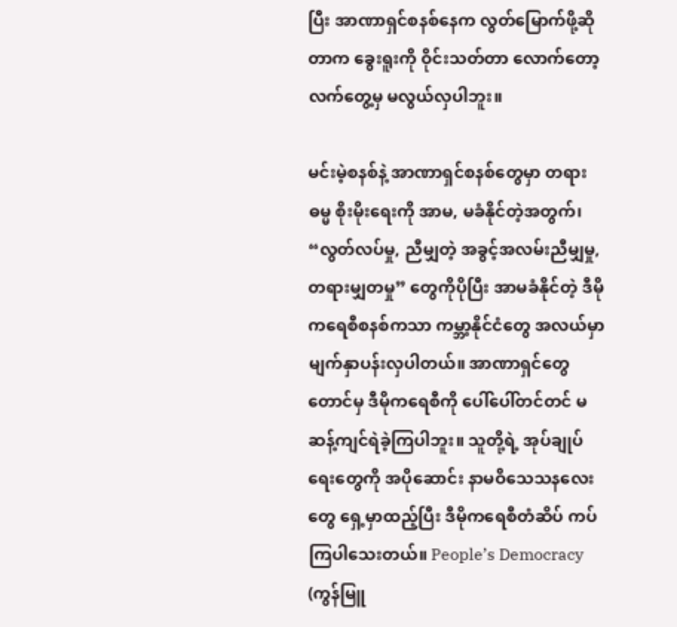ပြီး အာဏာရှင်စနစ်နေက လွတ်မြောက်ဖို့ဆိုတာက ခွေးရူးကို ဝိုင်းသတ်တာ လောက်တော့ လက်တွေ့မှ မလွယ်လှပါဘူး။

မင်းမဲ့စနစ်နဲ့ အာဏာရှင်စနစ်တွေမှာ တရားဓမ္မ စိုးမိုးရေးကို အာမ, မခံနိုင်တဲ့အတွက်၊ “လွတ်လပ်မှု, ညီမျှတဲ့ အခွင့်အလမ်းညီမျှမှု, တရားမျှတမှု” တွေကိုပိုပြီး အာမခံနိုင်တဲ့ ဒီမိုကရေစီစနစ်ကသာ ကမ္ဘာ့နိုင်ငံတွေ အလယ်မှာ မျက်နှာပန်းလှပါတယ်။ အာဏာရှင်တွေတောင်မှ ဒီမိုကရေစီကို ပေါ်ပေါ်တင်တင် မဆန့်ကျင်ရဲခဲ့ကြပါဘူး။ သူတို့ရဲ့ အုပ်ချုပ်ရေးတွေကို အပိုဆောင်း နာမဝိသေသနလေးတွေ ရှေ့မှာထည့်ပြီး ဒီမိုကရေစီတံဆိပ် ကပ်ကြပါသေးတယ်။ People’s Democracy (ကွန်မြူ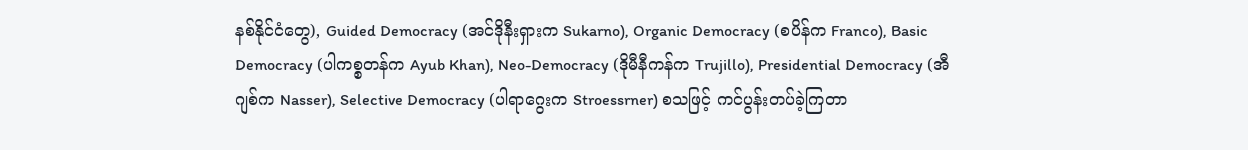နစ်နိုင်ငံတွေ), Guided Democracy (အင်ဒိုနီးရှားက Sukarno), Organic Democracy (စပိန်က Franco), Basic Democracy (ပါကစ္စတန်က Ayub Khan), Neo-Democracy (ဒိုမီနီကန်က Trujillo), Presidential Democracy (အီဂျစ်က Nasser), Selective Democracy (ပါရာဂွေးက Stroessrner) စသဖြင့် ကင်ပွန်းတပ်ခဲ့ကြတာ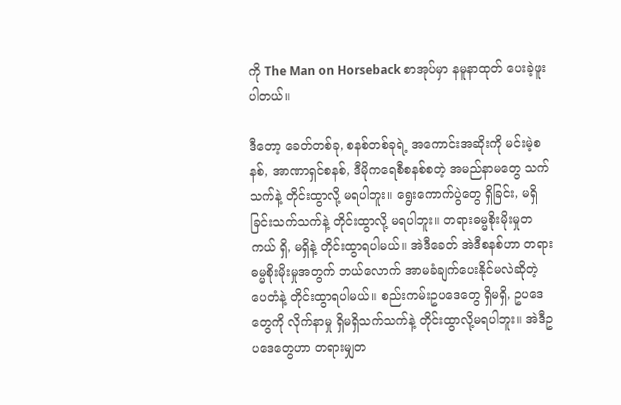ကို The Man on Horseback စာအုပ်မှာ နမူနာထုတ် ပေးခဲ့ဖူးပါတယ်။

ဒီတော့ ခေတ်တစ်ခု, စနစ်တစ်ခုရဲ့ အကောင်းအဆိုးကို မင်းမဲ့စနစ်, အာဏာရှင်စနစ်, ဒီမိုကရေစီစနစ်စတဲ့ အမည်နာမတွေ သက်သက်နဲ့ တိုင်းထွာလို့ မရပါဘူး။ ရွေးကောက်ပွဲတွေ ရှိခြင်း, မရှိခြင်းသက်သက်နဲ့ တိုင်းထွာလို့ မရပါဘူး။ တရားဓမ္မစိုးမိုးမှုတကယ် ရှိ, မရှိနဲ့ တိုင်းထွာရပါမယ်။ အဲဒီခေတ် အဲဒီစနစ်ဟာ တရားဓမ္မစိုးမိုးမှုအတွက် ဘယ်လောက် အာမခံချက်ပေးနိုင်မလဲဆိုတဲ့ ပေတံနဲ့ တိုင်းထွာရပါမယ်။ စည်းကမ်းဥပဒေတွေ ရှိမရှိ, ဥပဒေတွေကို လိုက်နာမှု ရှိမရှိသက်သက်နဲ့ တိုင်းထွာလို့မရပါဘူး။ အဲဒီဥပဒေတွေဟာ တရားမျှတ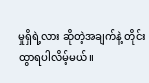မှုရှိရဲ့လား ဆိုတဲ့အချက်နဲ့ တိုင်းထွာရပါလိမ့်မယ်။